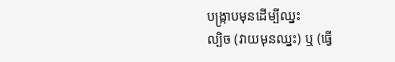បង្ក្រាបមុនដើម្បីឈ្នះ
ល្បិច (វាយមុនឈ្នះ) ឬ (ធ្វើ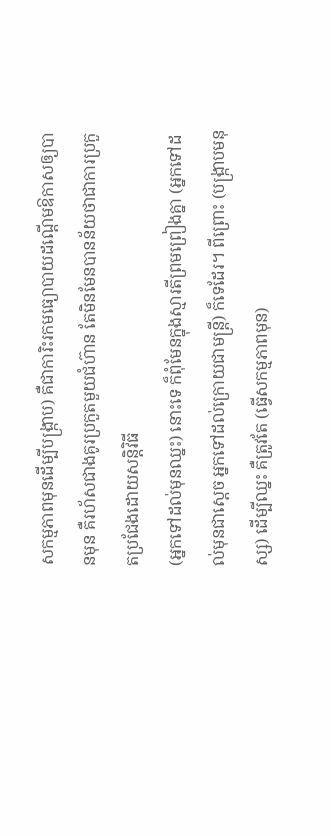សកម្មភាពមុនដើម្បីបង្រ្កាប) គឺជាការិះរកមធ្យោបាយដណ្តើមឱកាសឲ្យបានមុន គឺរហ័សជាងគូរប្រកួតមួយជំហ៊ាន តែមិនមែនបានន័យថាជាការប្រកួតប្រជែងដោយសន្តិវិធី
(អ្នកទៅដល់មុនឈ្នះ) នោះទេ ក៏ពុំមែនក្នុងស្មារតីព្រមព្រៀងគ្នា (អ្នកទៅដល់មុនជាស្តេច អ្នកទៅដល់ក្រោយជាមន្រ្តី) ក៏ទេដែរ។ ពីព្រោះ (បង្រ្កាបមនុស្ស) ដើម្បីឈ្នះ គឺត្រូវតែ (ធ្វើសកម្មភាពមុន)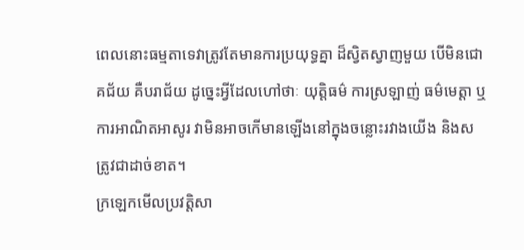ពេលនោះធម្មតាទេវាត្រូវតែមានការប្រយុទ្ធគ្នា ដ៏ស្វិតស្វាញមួយ បើមិនជោគជ័យ គឺបរាជ័យ ដូច្នេះអ្វីដែលហៅថាៈ យុត្តិធម៌ ការស្រឡាញ់ ធម៌មេត្តា ឬការអាណិតអាសូរ វាមិនអាចកើមានឡើងនៅក្នុងចន្លោះរវាងយើង និងសត្រូវជាដាច់ខាត។
ក្រឡេកមើលប្រវត្តិសា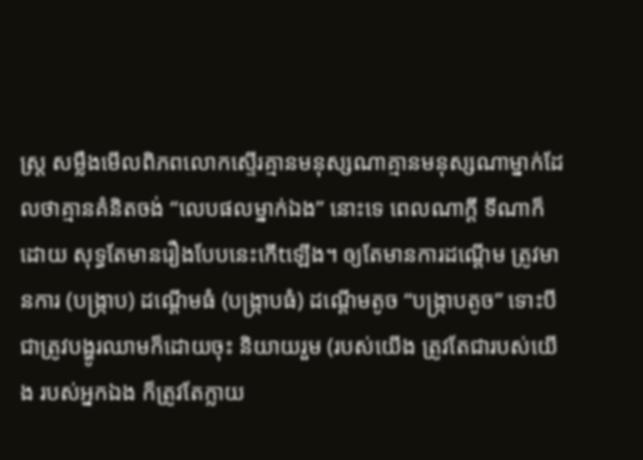ស្រ្ត សម្លឹងមើលពិភពលោកស្ទើរគ្មានមនុស្សណាគ្មានមនុស្សណាម្នាក់ដែលថាគ្មានគំនិតចង់ “លេបផលម្នាក់ឯង” នោះទេ ពេលណាក្តី ទីណាក៏ដោយ សុទ្ធតែមានរឿងបែបនេះកើtឡើង។ ឲ្យតែមានការដណ្តើម ត្រូវមានការ (បង្រ្កាប) ដណ្តើមធំ (បង្រ្កាបធំ) ដណ្តើមតូច “បង្រ្កាបតូច” ទោះបីជាត្រូវបង្ហូរឈាមក៏ដោយចុះ និយាយរួម (របស់យើង ត្រូវតែជារបស់យើង របស់អ្នកឯង ក៏ត្រូវតែក្លាយ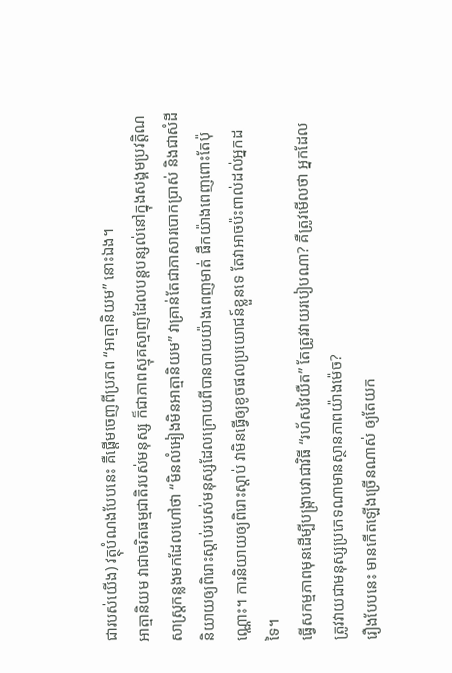ជារបស់យើង) វត្ថុបំណងបែបនេះ គឺផ្តើមចេញពីប្រភព “អាត្មានិយម” នោះឯង។
អាត្មានិយម វាជាចរិតធម្មជាតិរបស់មនុស្ស ក៏ជាភាពស្មុគស្មាញដែលបន្តបន្សល់នៅក្នុងសង្គមប្រវត្តិណសាស្ត្រកន្លងមកដែលហៅថា “មិនលំអៀងមិនអាត្មានិយម” វាគ្រាន់តែជាភាសារបោកប្រាស់ និងជាសំដីនិយាយឲ្យពិរោះស្តាប់របស់មនុស្សដែលក្រោយពីបានបាយយ៉ាងពេញមាត់ ផឹកយ៉ាងពេញពោះតែប៉ុណ្ណោះ។ ការនិយាយឲ្យពិរោះស្តាប់ វាមិនធ្វើឲ្យខូចផលប្រយោជន៍ខ្លួនទេ តែវាអាចប៉ះពាល់ដល់អ្នកដទៃ។
ធ្វើសកម្មភាពមុនដើម្បីបង្រ្កាបវាជាវិធី “រហ័សវៃយឺត” តែត្រូវវាយរបៀបណា? គឺត្រូវមើលថា អ្នកដែលត្រូវវាយជាមនុស្សប្រភេទណាមានស្ថានភាពយ៉ាងម៉េច?
រឿងបែបនេះ មានកើតឡើងច្រើនណាស់ ឲ្យតែយក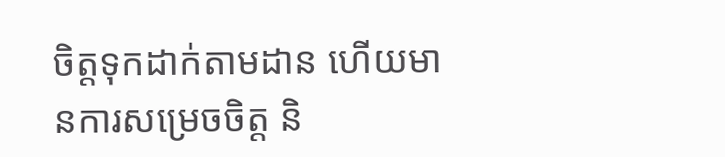ចិត្តទុកដាក់តាមដាន ហើយមានការសម្រេចចិត្ត និ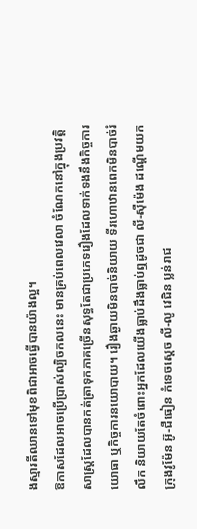ងស្មារតីឈានទៅមុខពិជាអាចធ្វើបានយ៉ាងល្អ។
ឱកាសដែលអាចប្រើប្រាស់ល្បិចកលនេះ មានគ្រប់ពេលវេលា ចំណែកនៅក្នុងប្រវត្តិសាស្រ្តដែលបានកត់ត្រាទុកភាគច្រើនសុទ្ធតែជាប្រភេទរឿងដែលទាក់ទងនឹងកិច្ចការយោធា ឬកិច្ចការនយោបាយ។ រឿងឆ្ងាយមិនបាច់និយាយ ទីរហោឋានពេកមិនបាច់រំលឹក និយាយតែចំពោះអ្នកដែលយើងធ្លាប់ដឹងធ្លាប់ឮដូចជា លី-ស៊ឺម៉េង ដណ្តើមយកក្រុងវូម៉ែន អ៊ូ-ជឺធៀន កំទេចស្តេច លី-លូ វេជិន ប្លន់រាជ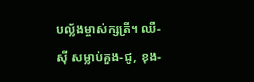បល្ល័ងម្ចាស់ក្សត្រី។ ឈឺ-ស៊ី សម្លាប់គួង-ជូ, ខុង-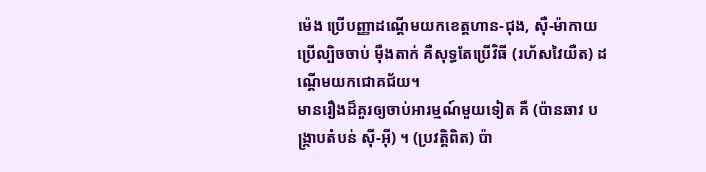ម៉េង ប្រើបញ្ញាដណ្តើមយកខេត្តហាន-ជុង, ស៊ឺ-ម៉ាកាយ ប្រើល្បិចចាប់ ម៉ឺងតាក់ គឺសុទ្ធតែប្រើវិធី (រហ័សវៃយឺត) ដណ្តើមយកជោគជ័យ។
មានរឿងដ៏គួរឲ្យចាប់អារម្មណ៍មួយទៀត គឺ (ប៉ានឆាវ បង្រ្កាបតំបន់ ស៊ី-អ៊ី) ។ (ប្រវត្តិពិត) ប៉ា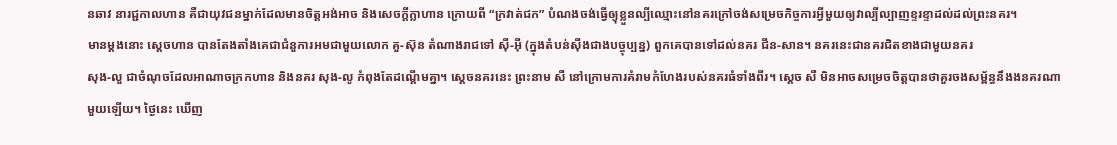នឆាវ នារជ្ជកាលហាន គឺជាយុវជនម្នាក់ដែលមានចិត្តអង់អាច និងសេចក្តីក្លាហាន ក្រោយពី “ក្រវាត់ជក” បំណងចង់ធ្វើឲ្យុខ្លួនល្បីឈ្មោះនៅនគរក្រៅចង់សម្រេចកិច្ចការអ្វីមួយឲ្យវាល្បីល្បាញខ្ទរខ្ទាដល់ដល់ព្រះនគរ។
មានម្តងនោះ ស្តេចហាន បានតែងតាំងគេជាជំនួការអមជាមួយលោក គួ-ស៊ុន តំណាងរាជទៅ ស៊ី-អ៊ី (ក្នុងតំបន់ស៊ីងជាងបច្ចុប្បន្ន) ពួកគេបានទៅដល់នគរ ជីន-សាន។ នគរនេះជានគរជិតខាងជាមួយនគរ
សុង-លួ ជាចំណុចដែលអាណាចក្រកហាន និងនគរ សុង-លូ កំពុងតែដណ្តើមគ្នា។ ស្តេចនគរនេះ ព្រះនាម សឺ នៅក្រោមការគំរាមកំហែងរបស់នគរធំទាំងពីរ។ ស្តេច សឺ មិនអាចសម្រេចចិត្តបានថាគួរចងសម្ព័ន្ធនឹងងនគរណាមួយឡើយ។ ថ្ងៃនេះ ឃើញ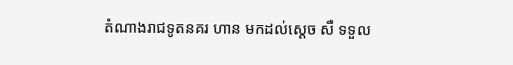តំណាងរាជទូតនគរ ហាន មកដល់ស្តេច សឺ ទទួល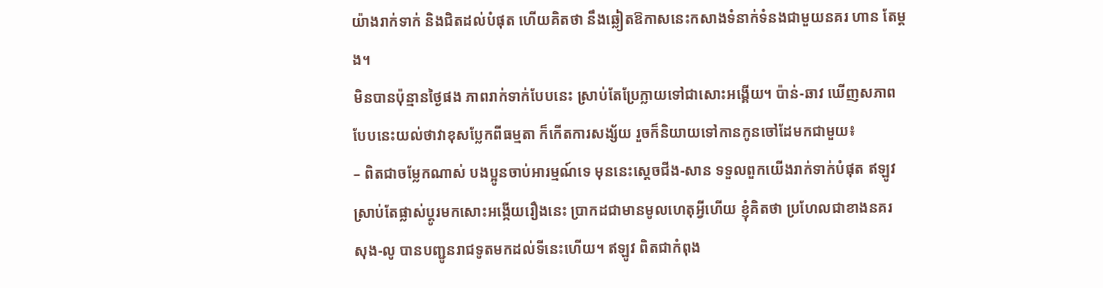យ៉ាងរាក់ទាក់ និងជិតដល់បំផុត ហើយគិតថា នឹងឆ្លៀតឱកាសនេះកសាងទំនាក់ទំនងជាមួយនគរ ហាន តែម្តង។
មិនបានប៉ុន្មានថ្ងៃផង ភាពរាក់ទាក់បែបនេះ ស្រាប់តែប្រែក្លាយទៅជាសោះអង្គើយ។ ប៉ាន់-ឆាវ ឃើញសភាពបែបនេះយល់ថាវាខុសប្លែកពីធម្មតា ក៏កើតការសង្ស័យ រួចក៏និយាយទៅកានកូនចៅដែមកជាមួយ៖
– ពិតជាចម្លែកណាស់ បងប្អូនចាប់អារម្មណ៍ទេ មុននេះស្តេចជីង-សាន ទទួលពួកយើងរាក់ទាក់បំផុត ឥឡូវស្រាប់តែផ្លាស់ប្តូរមកសោះអង្កើយរឿងនេះ ប្រាកដជាមានមូលហេតុអ្វីហើយ ខ្ញុំគិតថា ប្រហែលជាខាងនគរ សុង-លូ បានបញ្ជូនរាជទូតមកដល់ទីនេះហើយ។ ឥឡូវ ពិតជាកំពុង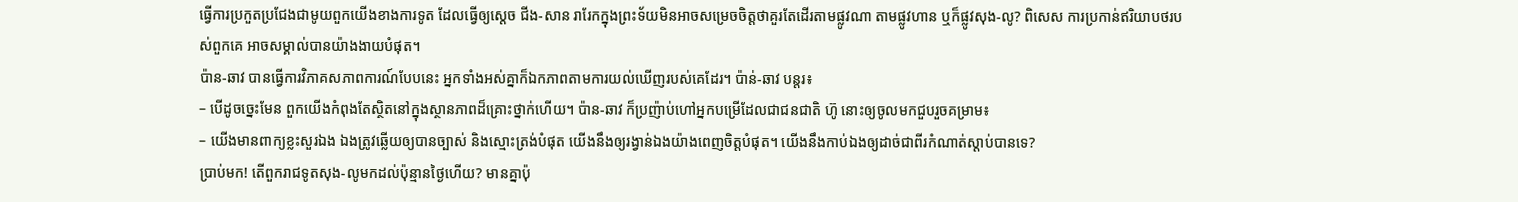ធ្វើការប្រកួតប្រជែងជាមូយពួកយើងខាងការទូត ដែលធ្វើឲ្យស្តេច ជីង-សាន រារែកក្នុងព្រះទ័យមិនអាចសម្រេចចិត្តថាគួរតែដើរតាមផ្លូវណា តាមផ្លូវហាន ឬក៏ផ្លូវសុង-លូ? ពិសេស ការប្រកាន់ឥរិយាបថរបស់ពួកគេ អាចសម្គាល់បានយ៉ាងងាយបំផុត។
ប៉ាន-ឆាវ បានធ្វើការវិភាគសភាពការណ៍បែបនេះ អ្នកទាំងអស់គ្នាក៏ឯកភាពតាមការយល់ឃើញរបស់គេដែរ។ ប៉ាន់-ឆាវ បន្តរ៖
– បើដូចច្នេះមែន ពួកយើងកំពុងតែស្ថិតនៅក្នុងស្ថានភាពដ៏គ្រោះថ្នាក់ហើយ។ ប៉ាន-ឆាវ ក៏ប្រញ៉ាប់ហៅអ្នកបម្រើដែលជាជនជាតិ ហ៊ូ នោះឲ្យចូលមកជួបរួចគម្រាម៖
– យើងមានពាក្យខ្លះសួរឯង ឯងត្រូវឆ្លើយឲ្យបានច្បាស់ និងស្មោះត្រង់បំផុត យើងនឹងឲ្យរង្វាន់ឯងយ៉ាងពេញចិត្តបំផុត។ យើងនឹងកាប់ឯងឲ្យដាច់ជាពីរកំណាត់ស្តាប់បានទេ?
ប្រាប់មក! តើពួករាជទូតសុង-លូមកដល់ប៉ុន្មានថ្ងៃហើយ? មានគ្នាប៉ុ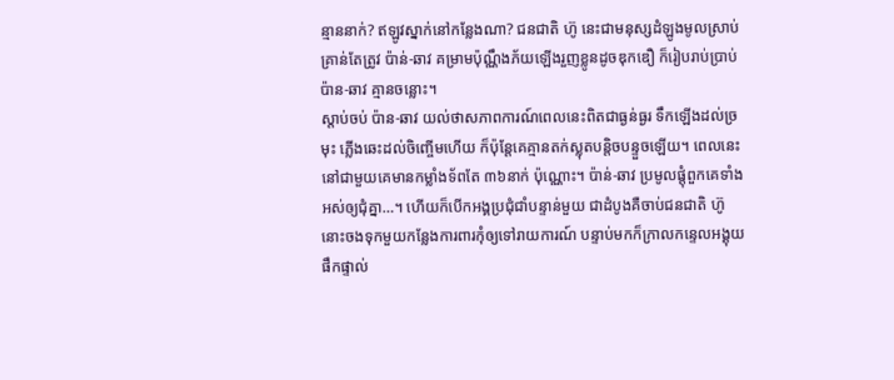ន្មាននាក់? ឥឡូវស្នាក់នៅកន្លែងណា? ជនជាតិ ហ៊ូ នេះជាមនុស្សដំឡូងមូលស្រាប់ គ្រាន់តែត្រូវ ប៉ាន់-ឆាវ គម្រាមប៉ុណ្ណឹងភ័យឡើងរួញខ្លូនដូចឌុកឌឿ ក៏រៀបរាប់ប្រាប់ ប៉ាន-ឆាវ គ្មានចន្លោះ។
ស្តាប់ចប់ ប៉ាន-ឆាវ យល់ថាសភាពការណ៍ពេលនេះពិតជាធ្ងន់ធ្ងរ ទឹកឡើងដល់ច្រមុះ ភ្លើងឆេះដល់ចិញ្ចើមហើយ ក៏ប៉ុន្តែគេគ្មានតក់ស្លុតបន្តិចបន្ទួចឡើយ។ ពេលនេះនៅជាមួយគេមានកម្លាំងទ័ពតែ ៣៦នាក់ ប៉ុណ្ណោះ។ ប៉ាន់-ឆាវ ប្រមូលផ្តុំពួកគេទាំងអស់ឲ្យជុំគ្នា…។ ហើយក៏បើកអង្គប្រជុំជាំបន្ទាន់មួយ ជាដំបូងគឺចាប់ជនជាតិ ហ៊ូ នោះចងទុកមួយកន្លែងការពារកុំឲ្យទៅរាយការណ៍ បន្ទាប់មកក៏ក្រាលកន្ទេលអង្គុយផឹកផ្ទាល់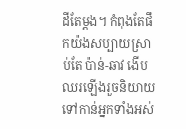ដីតែម្តង។ កំពុងតែផឹកយ៉ងសប្បាយស្រាប់តែ ប៉ាន់-ឆាវ ងើបឈរឡើងរួចនិយាយទៅកាន់អ្នកទាំងអស់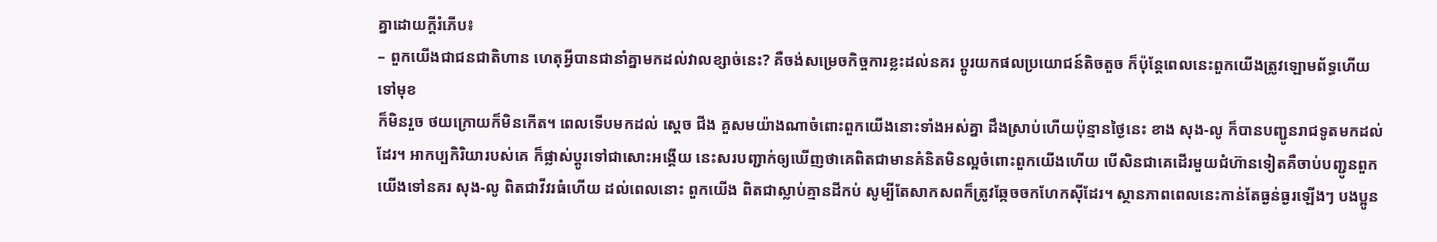គ្នាដោយក្តីរំភើប៖
– ពួកយើងជាជនជាតិហាន ហេតុអ្វីបានជានាំគ្នាមកដល់វាលខ្សាច់នេះ? គឺចង់សម្រេចកិច្ចការខ្លះដល់នគរ ប្តូរយកផលប្រយោជន៍តិចតួច ក៏ប៉ុន្តែពេលនេះពួកយើងត្រូវឡោមព័ទ្ធហើយ ទៅមុខ
ក៏មិនរួច ថយក្រោយក៏មិនកើត។ ពេលទើបមកដល់ ស្តេច ជីង គួសមយ៉ាងណាចំពោះពួកយើងនោះទាំងអស់គ្នា ដឹងស្រាប់ហើយប៉ុន្មានថ្ងៃនេះ ខាង សុង-លូ ក៏បានបញ្ជូនរាជទូតមកដល់ដែរ។ អាកប្បកិរិយារបស់គេ ក៏ផ្លាស់ប្តូរទៅជាសោះអង្គើយ នេះសរបញ្ជាក់ឲ្យឃើញថាគេពិតជាមានគំនិតមិនល្អចំពោះពួកយើងហើយ បើសិនជាគេដើរមួយជំហ៊ានទៀតគឺចាប់បញ្ជូនពួកយើងទៅនគរ សុង-លូ ពិតជាវីវរធំហើយ ដល់ពេលនោះ ពួកយើង ពិតជាស្លាប់គ្មានដីកប់ សូម្បីតែសាកសពក៏ត្រូវឆ្កែចចកហែកស៊ីដែរ។ ស្ថានភាពពេលនេះកាន់តែធ្ងន់ធ្ងរឡើងៗ បងប្អូន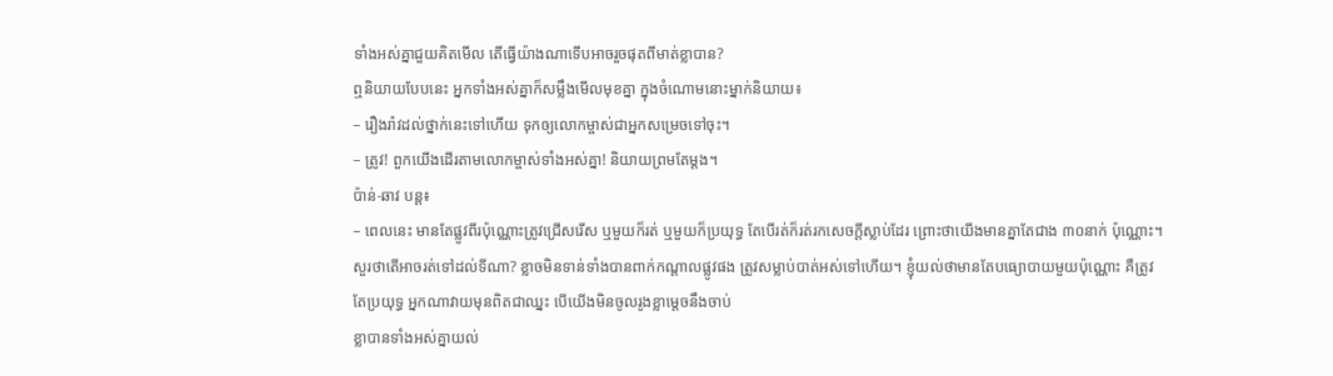ទាំងអស់គ្នាជួយគិតមើល តើធ្វើយ៉ាងណាទើបអាចរួចផុតពីមាត់ខ្លាបាន?
ឮនិយាយបែបនេះ អ្នកទាំងអស់គ្នាក៏សម្លឹងមើលមុខគ្នា ក្នុងចំណោមនោះម្នាក់និយាយ៖
– រឿងរ៉ាវដល់ថ្នាក់នេះទៅហើយ ទុកឲ្យលោកម្ចាស់ជាអ្នកសម្រេចទៅចុះ។
– ត្រូវ! ពួកយើងដើរតាមលោកម្ចាស់ទាំងអស់គ្នា! និយាយព្រមតែម្តង។
ប៉ាន់-ឆាវ បន្ត៖
– ពេលនេះ មានតែផ្លូវពីរប៉ុណ្ណោះត្រូវជ្រើសរើស ឬមួយក៏រត់ ឬមួយក៏ប្រយុទ្ធ តែបើរត់ក៏រត់រកសេចក្តីស្លាប់ដែរ ព្រោះថាយើងមានគ្នាតែជាង ៣០នាក់ ប៉ុណ្ណោះ។ សួរថាតើអាចរត់ទៅដល់ទីណា? ខ្លាចមិនទាន់ទាំងបានពាក់កណ្តាលផ្លូវផង ត្រូវសម្លាប់បាត់អស់ទៅហើយ។ ខ្ញុំយល់ថាមានតែបធ្យោបាយមួយប៉ុណ្ណោះ គឺត្រូវតែប្រយុទ្ធ អ្នកណាវាយមុនពិតជាឈ្នះ បើយើងមិនចូលរូងខ្លាម្តេចនឹងចាប់
ខ្លាបានទាំងអស់គ្នាយល់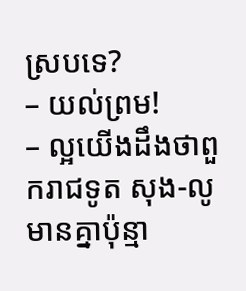ស្របទេ?
– យល់ព្រម!
– ល្អយើងដឹងថាពួករាជទូត សុង-លូ មានគ្នាប៉ុន្មា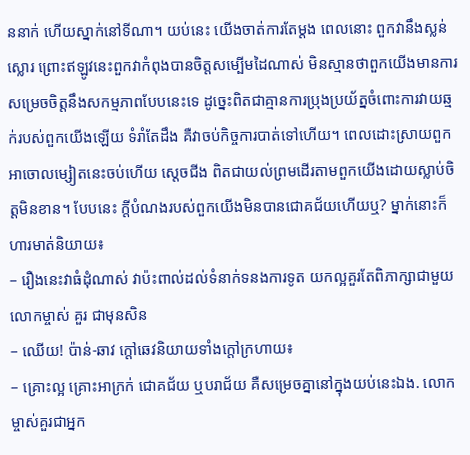ននាក់ ហើយស្នាក់នៅទីណា។ យប់នេះ យើងចាត់ការតែម្តង ពេលនោះ ពួកវានឹងស្លន់ស្លោរ ព្រោះឥឡូវនេះពួកវាកំពុងបានចិត្តសម្បើមដៃណាស់ មិនស្មានថាពួកយើងមានការសម្រេចចិត្តនឹងសកម្មភាពបែបនេះទេ ដូច្នេះពិតជាគ្មានការប្រុងប្រយ័ត្នចំពោះការវាយឆ្មក់របស់ពួកយើងឡើយ ទំរាំតែដឹង គឺវាចប់កិច្ចការបាត់ទៅហើយ។ ពេលដោះស្រាយពួកអាចោលម្សៀតនេះចប់ហើយ ស្តេចជីង ពិតជាយល់ព្រមដើរតាមពួកយើងដោយស្លាប់ចិត្តមិនខាន។ បែបនេះ ក្តីបំណងរបស់ពួកយើងមិនបានជោគជ័យហើយឬ? ម្នាក់នោះក៏ហារមាត់និយាយ៖
– រឿងនេះវាធំដុំណាស់ វាប៉ះពាល់ដល់ទំនាក់ទនងការទូត យកល្អគួរតែពិភាក្សាជាមួយលោកម្ចាស់ គួរ ជាមុនសិន
– ឈើយ! ប៉ាន់-ឆាវ ក្តៅឆេវនិយាយទាំងក្តៅក្រហាយ៖
– គ្រោះល្អ គ្រោះអាក្រក់ ជោគជ័យ ឬបរាជ័យ គឺសម្រេចគ្នានៅក្នុងយប់នេះឯង. លោកម្ចាស់គួរជាអ្នក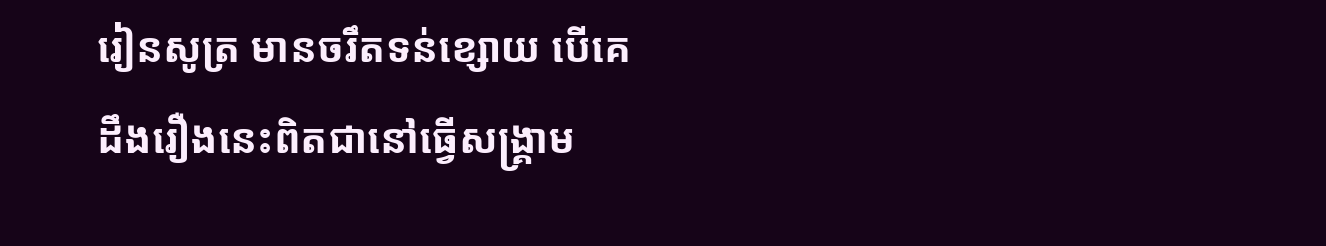រៀនសូត្រ មានចរឹតទន់ខ្សោយ បើគេដឹងរឿងនេះពិតជានៅធ្វើសង្រ្គាម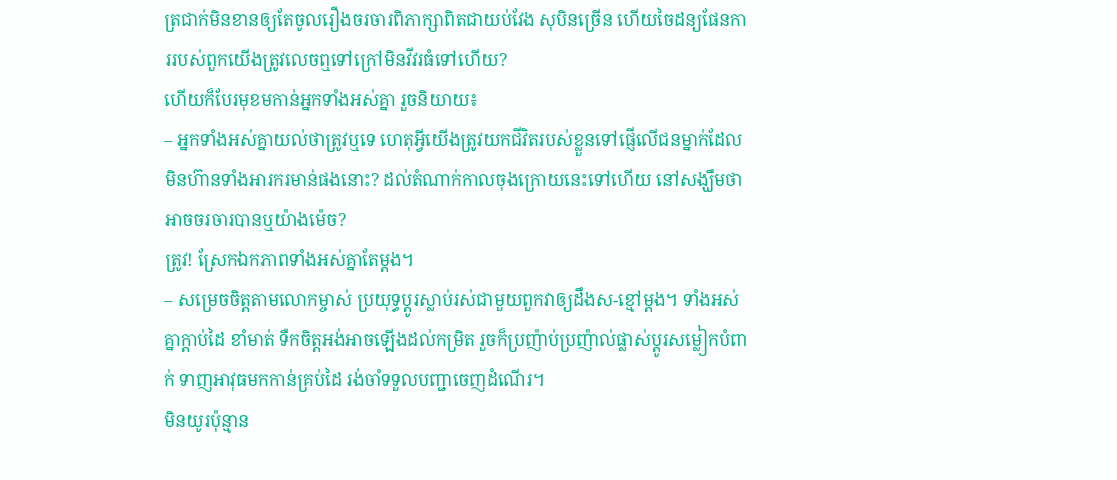ត្រជាក់មិនខានឲ្យតែចូលរឿងចរចារពិភាក្សាពិតជាយប់វែង សុបិនច្រើន ហើយចៃដន្យផែនការរបស់ពួកយើងត្រូវលេចឮទៅក្រៅមិនវីវរធំទៅហើយ?
ហើយក៏បែរមុខមកាន់អ្នកទាំងអស់គ្នា រួចនិយាយ៖
– អ្នកទាំងអស់គ្នាយល់ថាត្រូវឬទេ ហេតុអ្វីយើងត្រូវយកជីវិតរបស់ខ្លួនទៅផ្ញើលើជនម្នាក់ដែលមិនហ៊ានទាំងអារករមាន់ផងនោះ? ដល់តំណាក់កាលចុងក្រោយនេះទៅហើយ នៅសង្ឃឹមថាអាចចរចារបានឬយ៉ាងម៉េច?
ត្រូវ! ស្រែកឯកភាពទាំងអស់គ្នាតែម្តង។
– សម្រេចចិត្តតាមលោកម្ចាស់ ប្រយុទ្ធប្តូរស្លាប់រស់ជាមួយពួកវាឲ្យដឹងស-ខ្មៅម្តង។ ទាំងអស់គ្នាក្តាប់ដៃ ខាំមាត់ ទឺកចិត្តអង់អាចឡើងដល់កម្រិត រួចក៏ប្រញ៉ាប់ប្រញ៉ាល់ផ្លាស់ប្តូរសម្លៀកបំពាក់ ទាញអាវុធមកកាន់គ្រប់ដៃ រង់ចាំទទួលបញ្ជាចេញដំណើរ។
មិនយូរប៉ុន្មាន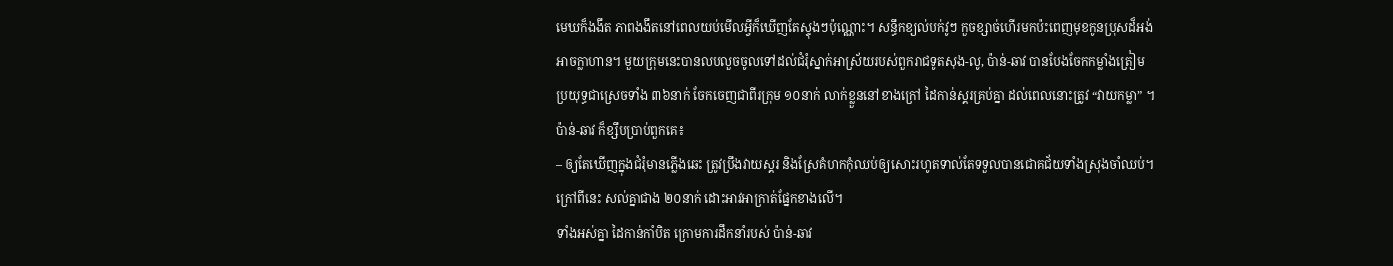មេឃក៏ងងឹត ភាពងងឹតនៅពេលយប់មើលអ្វីក៏ឃើញតែស្ទុងៗប៉ុណ្ណោះ។ សន្ធឹកខ្យល់បក់វូៗ កួចខ្សាច់ហើរមកប៉ះពេញមុខកូនប្រុសដ៏អង់អាចក្លាហាន។ មួយក្រុមនេះបានលបលួចចូលទៅដល់ជំរុំស្នាក់អាស្រ័យរបស់ពួករាជទូតសុង-លូ, ប៉ាន់-ឆាវ បានបែងចែកកម្លាំងត្រៀមប្រយុទ្ធជាស្រេចទាំង ៣៦នាក់ ចែកចេញជាពីរក្រុម ១០នាក់ លាក់ខ្លួននៅខាងក្រៅ ដៃកាន់ស្គរគ្រប់គ្នា ដល់ពេលនោះត្រូវ “វាយកម្លា” ។ ប៉ាន់-ឆាវ ក៏ខ្សឹបប្រាប់ពួកគេ៖
– ឲ្យតែឃើញក្នុងជំរុំមានភ្លើងឆេះ ត្រូវប្រឹងវាយស្គរ និងស្រែគំហកកុំឈប់ឲ្យសោះរហូតទាល់តែទទួលបានជោគជ័យទាំងស្រុងចាំឈប់។ ក្រៅពីនេះ សល់គ្នាជាង ២០នាក់ ដោះអាវអាក្រាត់ផ្នែកខាងលើ។
ទាំងអស់គ្នា ដៃកាន់កាំបិត ក្រោមការដឹកនាំរបស់ ប៉ាន់-ឆាវ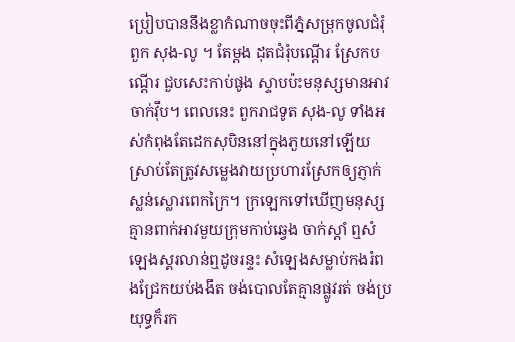ប្រៀបបាននឹងខ្លាកំណាចចុះពីភ្នំសម្រុកចូលជំរុំពួក សុង-លូ ។ តែម្តង ដុតជំរុំបណ្តើរ ស្រែកបណ្តើរ ជួបសេះកាប់ផូង ស្ទាបប៉ះមនុស្សមានអាវចាក់វ៉ឹប។ ពេលនេះ ពួករាជទូត សុង-លូ ទាំងអស់កំពុងតែដេកសុបិននៅក្នុងភួយនៅឡើយ ស្រាប់តែត្រូវសម្លេងវាយប្រហារស្រែកឲ្យភ្ញាក់ស្លន់ស្លោរពេកក្រៃ។ ក្រឡេកទៅឃើញមនុស្សគ្មានពាក់អាវមួយក្រុមកាប់ឆ្វេង ចាក់ស្តាំ ឮសំឡេងស្គរលាន់ឮដូចរន្ទះ សំឡេងសម្លាប់កងរំពងជ្រែកយប់ងងឹត ចង់បោលតែគ្មានផ្លូវរត់ ចង់ប្រយុទ្ធក៏រក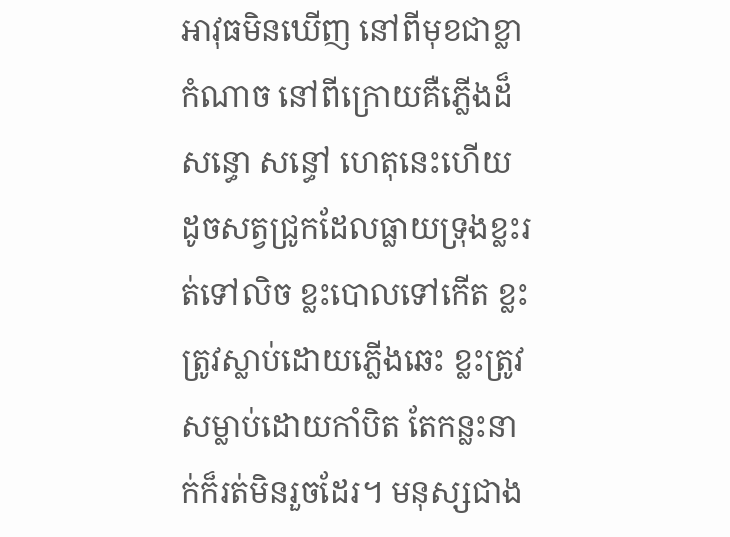អាវុធមិនឃើញ នៅពីមុខជាខ្លាកំណាច នៅពីក្រោយគឺភ្លើងដ៏សន្ធោ សន្ធៅ ហេតុនេះហើយ ដូចសត្វជ្រូកដែលធ្លាយទ្រុងខ្លះរត់ទៅលិច ខ្លះបោលទៅកើត ខ្លះត្រូវស្លាប់ដោយភ្លើងឆេះ ខ្លះត្រូវសម្លាប់ដោយកាំបិត តែកន្លះនាក់ក៏រត់មិនរួចដែរ។ មនុស្សជាង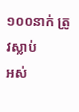១០០នាក់ ត្រូវស្លាប់
អស់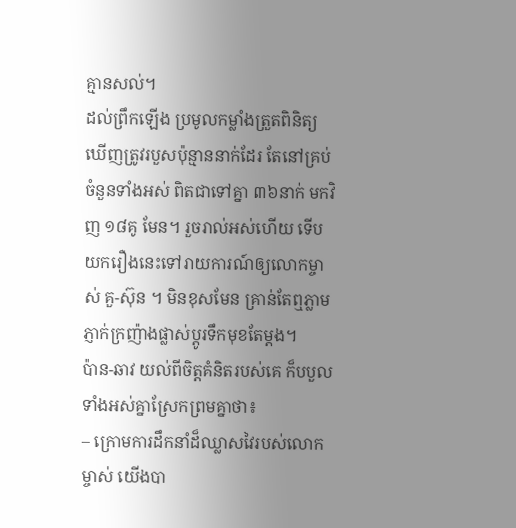គ្មានសល់។
ដល់ព្រឹកឡើង ប្រមូលកម្លាំងត្រួតពិនិត្យ ឃើញត្រូវរបួសប៉ុន្មាននាក់ដែរ តែនៅគ្រប់ចំនួនទាំងអស់ ពិតជាទៅគ្នា ៣៦នាក់ មកវិញ ១៨គូ មែន។ រួចរាល់អស់ហើយ ទើបយករឿងនេះទៅរាយការណ៍ឲ្យលោកម្ចាស់ គួ-ស៊ុន ។ មិនខុសមែន គ្រាន់តែឮភ្លាម ភ្ញាក់ក្រញ៉ាងផ្លាស់ប្តូរទឹកមុខតែម្តង។
ប៉ាន-ឆាវ យល់ពីចិត្តគំនិតរបស់គេ ក៏បបួលទាំងអស់គ្នាស្រែកព្រមគ្នាថា៖
– ក្រោមការដឹកនាំដ៏ឈ្លាសវៃរបស់លោកម្ចាស់ យើងបា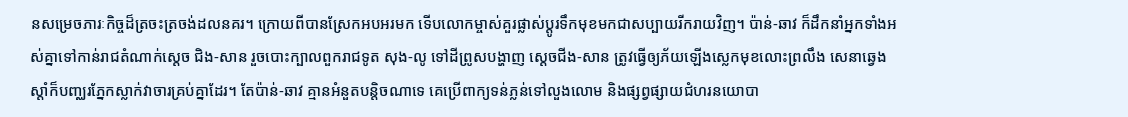នសម្រេចភារៈកិច្ចដ៏ត្រចះត្រចង់ដលនគរ។ ក្រោយពីបានស្រែកអបអរមក ទើបលោកម្ចាស់គួរផ្លាស់ប្តូរទឹកមុខមកជាសប្បាយរីករាយវិញ។ ប៉ាន់-ឆាវ ក៏ដឹកនាំអ្នកទាំងអស់គ្នាទៅកាន់រាជតំណាក់ស្តេច ជិង-សាន រួចបោះក្បាលពួករាជទូត សុង-លូ ទៅដីព្រូសបង្ហាញ ស្តេចជីង-សាន ត្រូវធ្វើឲ្យភ័យឡើងស្លេកមុខលោះព្រលឹង សេនាឆ្វេងស្តាំក៏បញ្ឈរភ្នែកស្លាក់វាចារគ្រប់គ្នាដែរ។ តែប៉ាន់-ឆាវ គ្មានអំនួតបន្តិចណាទេ គេប្រើពាក្យទន់ភ្លន់ទៅលួងលោម និងផ្សព្វផ្សាយជំហរនយោបា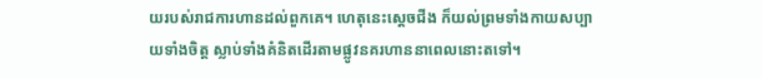យរបស់រាជការហានដល់ពួកគេ។ ហេតុនេះស្តេចជីង ក៏យល់ព្រមទាំងកាយសប្បាយទាំងចិត្ត ស្លាប់ទាំងគំនិតដើរតាមផ្លូវនគរហាននាពេលនោះតទៅ។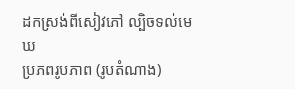ដកស្រង់ពីសៀវភៅ ល្បិចទល់មេឃ
ប្រភពរូបភាព (រូបតំណាង)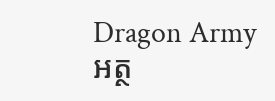Dragon Army
អត្ថ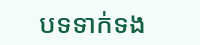បទទាក់ទង